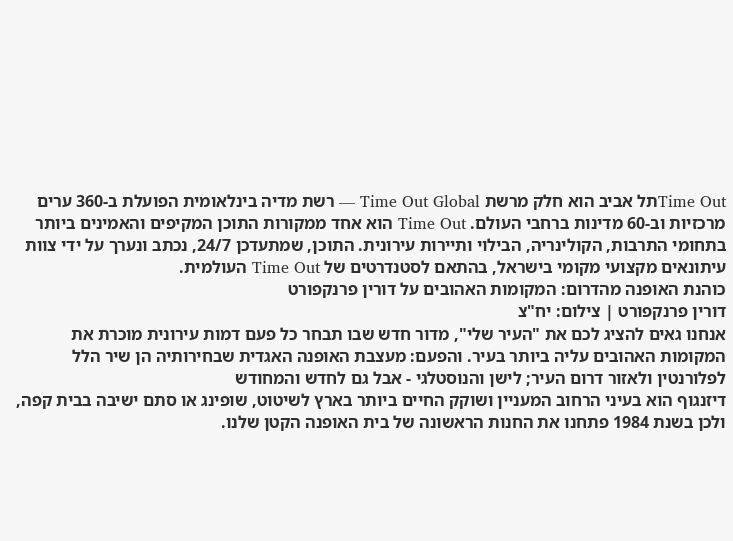Time Outתל אביב הוא חלק מרשת Time Out Global — רשת מדיה בינלאומית הפועלת ב-360 ערים מרכזיות וב-60 מדינות ברחבי העולם. Time Out הוא אחד ממקורות התוכן המקיפים והאמינים ביותר בתחומי התרבות, הקולינריה, הבילוי ותיירות עירונית. התוכן, שמתעדכן 24/7, נכתב ונערך על ידי צוות עיתונאים מקצועי מקומי בישראל, בהתאם לסטנדרטים של Time Out העולמית.
כוהנת האופנה מהדרום: המקומות האהובים על דורין פרנקפורט
דורין פרנקפורט | צילום: יח"צ
אנחנו גאים להציג לכם את "העיר שלי", מדור חדש שבו תבחר כל פעם דמות עירונית מוכרת את המקומות האהובים עליה ביותר בעיר. והפעם: מעצבת האופנה האגדית שבחירותיה הן שיר הלל לפלורנטין ולאזור דרום העיר; לישן והנוסטלגי - אבל גם לחדש והמחודש
דיזנגוף הוא בעיני הרחוב המעניין ושוקק החיים ביותר בארץ לשיטוט, שופינג או סתם ישיבה בבית קפה, ולכן בשנת 1984 פתחנו את החנות הראשונה של בית האופנה הקטן שלנו.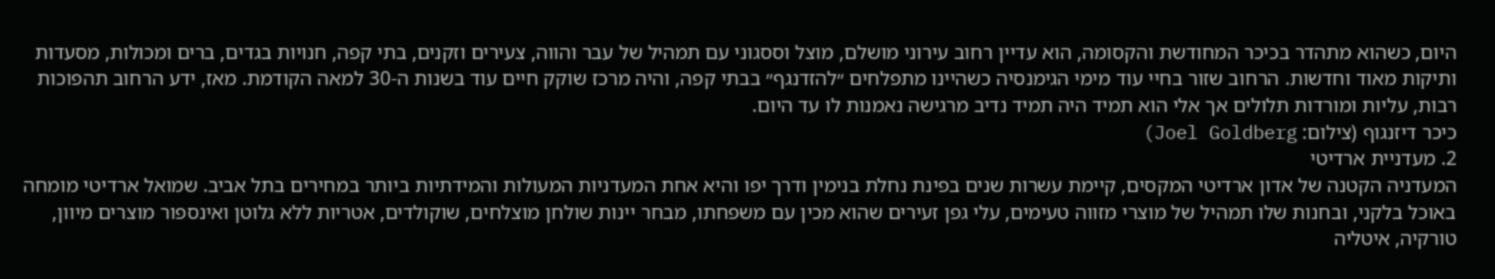היום, כשהוא מתהדר בכיכר המחודשת והקסומה, הוא עדיין רחוב עירוני מושלם, מוצל וססגוני עם תמהיל של עבר והווה, צעירים וזקנים, בתי קפה, חנויות בגדים, ברים ומכולות, מסעדות ותיקות מאוד וחדשות. הרחוב שזור בחיי עוד מימי הגימנסיה כשהיינו מתפלחים ״להזדנגף״ בבתי קפה, והיה מרכז שוקק חיים עוד בשנות ה-30 למאה הקודמת. מאז, ידע הרחוב תהפוכות רבות, עליות ומורדות תלולים אך אלי הוא תמיד היה תמיד נדיב מרגישה נאמנות לו עד היום.
כיכר דיזנגוף (צילום: Joel Goldberg)
2. מעדניית ארדיטי
המעדניה הקטנה של אדון ארדיטי המקסים, קיימת עשרות שנים בפינת נחלת בנימין ודרך יפו והיא אחת המעדניות המעולות והמידתיות ביותר במחירים בתל אביב. שמואל ארדיטי מומחה באוכל בלקני, ובחנות שלו תמהיל של מוצרי מזווה טעימים, עלי גפן זעירים שהוא מכין עם משפחתו, מבחר יינות שולחן מוצלחים, שוקולדים, אטריות ללא גלוטן ואינספור מוצרים מיוון, טורקיה, איטליה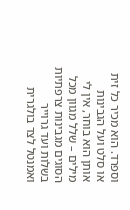וספרד. הוא מכיר כל זית או סלט ועל הגבינות אותן הוא בוחר, אין לי מילים – שלל מגוון מכל הסוגים מגבינות צרפתיות בשלות ועד גרוייר ואמנטל לצד בולגרית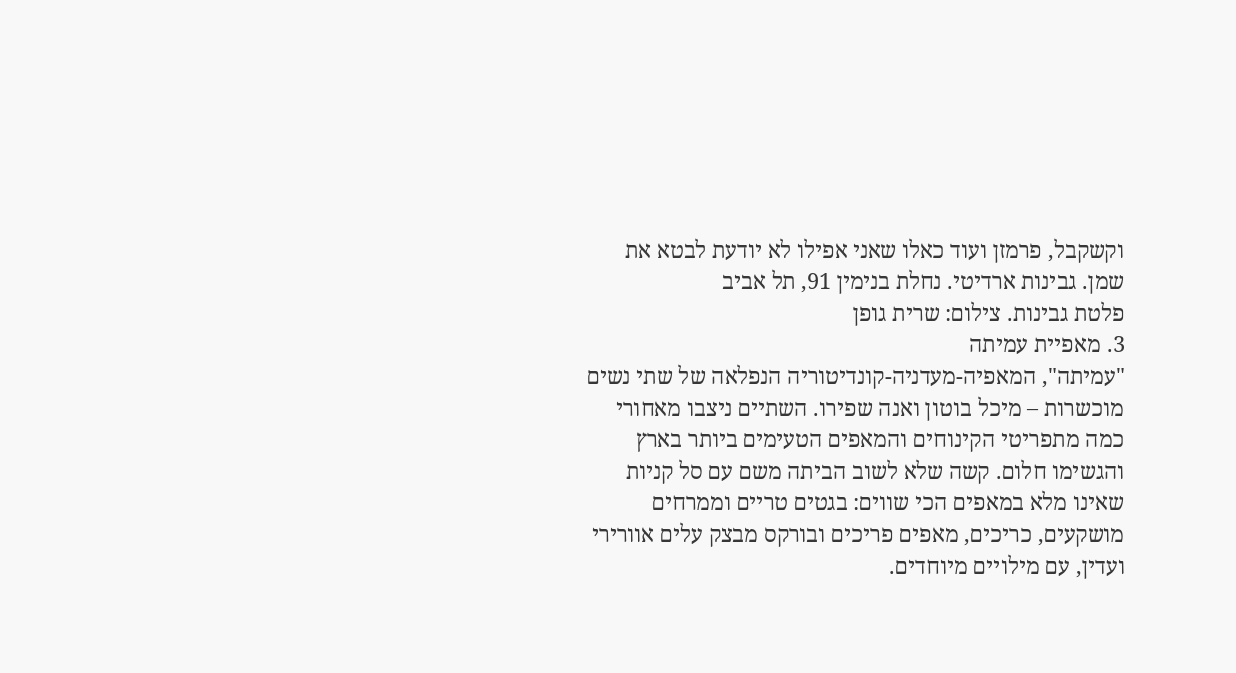וקשקבל, פרמזן ועוד כאלו שאני אפילו לא יודעת לבטא את שמן. גבינות ארדיטי. נחלת בנימין 91, תל אביב
פלטת גבינות. צילום: שרית גופן
3. מאפיית עמיתה
"עמיתה", המאפיה-מעדניה-קונדיטוריה הנפלאה של שתי נשים מוכשרות – מיכל בוטון ואנה שפירו. השתיים ניצבו מאחורי כמה מתפריטי הקינוחים והמאפים הטעימים ביותר בארץ והגשימו חלום. קשה שלא לשוב הביתה משם עם סל קניות שאינו מלא במאפים הכי שווים: בגטים טריים וממרחים מושקעים, כריכים, מאפים פריכים ובורקס מבצק עלים אוורירי ועדין, עם מילויים מיוחדים.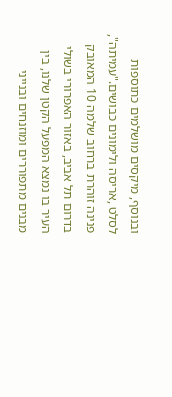ובנוסף, מיקסים מושלמים כתוספות לסלט ,אריסה ולימונים כבושים."עמיתה", פנינה זוהרת ברחוב שלמה 10 המאובק
בדרום תל אביב, באזור האפרורי בשולי העיר בו נמצא המפעל הקטן שלנו, בין מבנים מתפוררים ומוזנחים ובנייני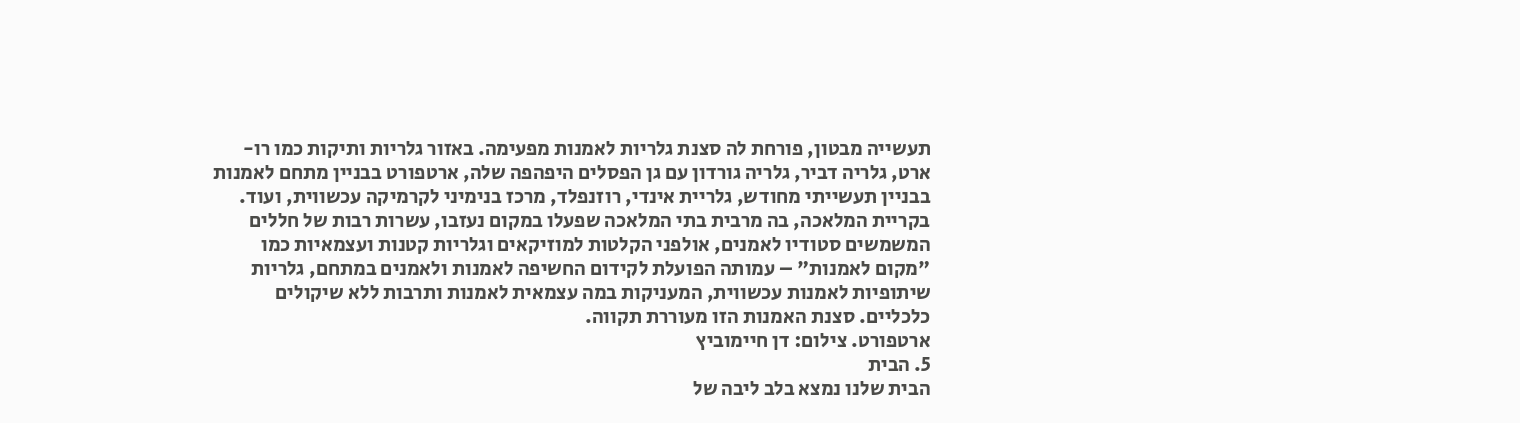תעשייה מבטון, פורחת לה סצנת גלריות לאמנות מפעימה. באזור גלריות ותיקות כמו רו-ארט, גלריה דביר, גלריה גורדון עם גן הפסלים היפהפה שלה, ארטפורט בבניין מתחם לאמנות בבניין תעשייתי מחודש, גלריית אינדי, רוזנפלד, מרכז בנימיני לקרמיקה עכשווית, ועוד. בקריית המלאכה, בה מרבית בתי המלאכה שפעלו במקום נעזבו, עשרות רבות של חללים המשמשים סטודיו לאמנים, אולפני הקלטות למוזיקאים וגלריות קטנות ועצמאיות כמו "מקום לאמנות" – עמותה הפועלת לקידום החשיפה לאמנות ולאמנים במתחם, גלריות שיתופיות לאמנות עכשווית, המעניקות במה עצמאית לאמנות ותרבות ללא שיקולים כלכליים. סצנת האמנות הזו מעוררת תקווה.
ארטפורט. צילום: דן חיימוביץ
5. הבית
הבית שלנו נמצא בלב ליבה של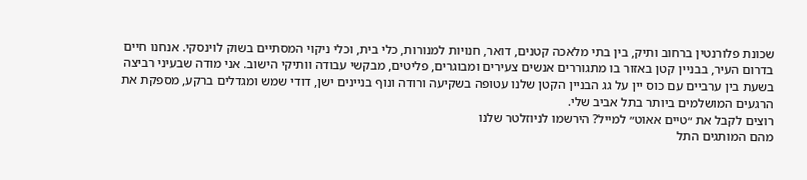שכונת פלורנטין ברחוב ותיק, בין בתי מלאכה קטנים, דואר, חנויות למנורות, כלי בית, וכלי ניקוי המסתיים בשוק לוינסקי. אנחנו חיים בדרום העיר, בבניין קטן באזור בו מתגוררים אנשים צעירים ומבוגרים, פליטים, מבקשי עבודה וותיקי הישוב. אני מודה שבעיני רביצה בשעת בין ערביים עם כוס יין על גג הבניין הקטן שלנו עטופה בשקיעה ורודה ונוף בניינים ישן, דודי שמש ומגדלים ברקע, מספקת את הרגעים המושלמים ביותר בתל אביב שלי.
רוצים לקבל את ״טיים אאוט״ למייל? הירשמו לניוזלטר שלנו
מהם המותגים התל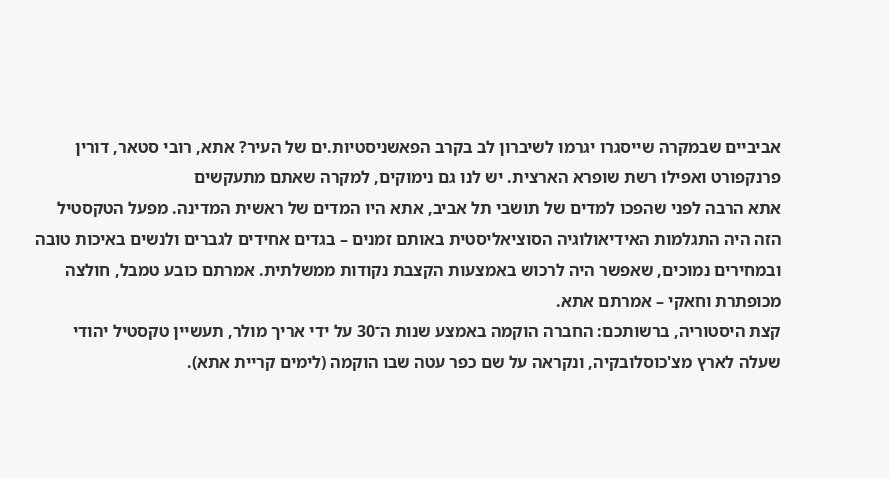אביביים שבמקרה שייסגרו יגרמו לשיברון לב בקרב הפאשניסטיות.ים של העיר? אתא, רובי סטאר, דורין פרנקפורט ואפילו רשת שופרא הארצית. יש לנו גם נימוקים, למקרה שאתם מתעקשים
אתא הרבה לפני שהפכו למדים של תושבי תל אביב, אתא היו המדים של ראשית המדינה. מפעל הטקסטיל הזה היה התגלמות האידיאולוגיה הסוציאליסטית באותם זמנים – בגדים אחידים לגברים ולנשים באיכות טובה ובמחירים נמוכים, שאפשר היה לרכוש באמצעות הקצבת נקודות ממשלתית. אמרתם כובע טמבל, חולצה מכופתרת וחאקי – אמרתם אתא.
קצת היסטוריה, ברשותכם: החברה הוקמה באמצע שנות ה־30 על ידי אריך מולר, תעשיין טקסטיל יהודי שעלה לארץ מצ'כוסלובקיה, ונקראה על שם כפר עטה שבו הוקמה (לימים קריית אתא).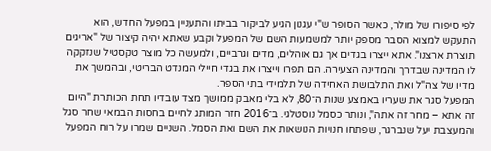לפי סיפורו של מולר, כאשר הסופר ש"י עגנון הגיע לביקור בביתו והתעניין במפעל החדש, הוא התעקש למצוא הסבר מספק יותר למשמעות השם של המפעל וקבע שאתא יהיה קיצור של "אריגים תוצרת ארצנו". אתא ייצרו בגדים אך גם אוהלים, מדים וגרביים, ולמעשה כל מוצר טקסטיל שנזקקה לו המדינה שבדרך והמדינה הצעירה. הם תפרו וייצרו את בגדי חיילי המנדט הבריטי, ובהמשך את מדיו של צה"ל ואת התלבושת האחידה של תלמידי בתי הספר.
המפעל סגר את שעריו באמצע שנות ה־80, לא בלי מאבק ממושך מצד עובדיו תחת הכותרת "היום זה אתא – מחר זה אתה", ונותר כסמל נוסטלגי. ב־2016 חזר המותג לחיים בחסות הבמאי שחר סגל והמעצבת יעל שנברגר, שפתחו חנויות הנושאות את השם ואת הסמל. השניים שמרו על רוח המפעל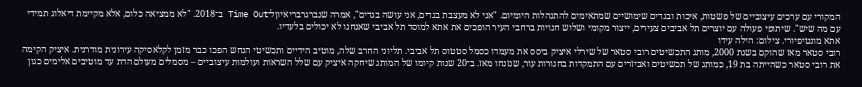המקורי עם ערכים עיצוביים של פשטות, איכות ובגדים שימושיים שמתאימים להתנהלות היומיום. "אני לא מעצבת בגדים, אני עושה בגדים", אמרה שנברגרבריאיוןל־Time Out ב־2018. "לא ממציאה כלום, אלא מקיימת דיאלוג תמידי עם מה שיש". שיתופי פעולה עם יוצרים תל אביבים צעירים, ייצור מקומי ושלוש חנויות ברחבי העיר הופכים את אתא למוסד תל אביבי שאנחנו לא יכולים בלעדיו.
אתא מונטיפיורי. צילום: הילה עידו
רובי סטאר מאז שהוקם בשנת 2000, מותג התכשיטים רובי סטאר של שירלי איציק ביסס את מעמדו כסמל סטטוס תל אביבי. תליוני החרב שלה, מוטיב הידיים ותכשיטי הנחש הפכו כבר מזמן לקלאסיקה עירונית מודרנית. איציק הקימה את רובי סטאר כשהייתה בת 19, כמותג של תכשיטים ואביזרים עם התמקדות בחגורות עור, שנזנחו מאז. ב־20 שנות קיומו של המותג שיחקה איציק עם שלל השראות ועולמות עיצוביים – מסמלים מעולם הדת עד מוטיבים אלימים כגון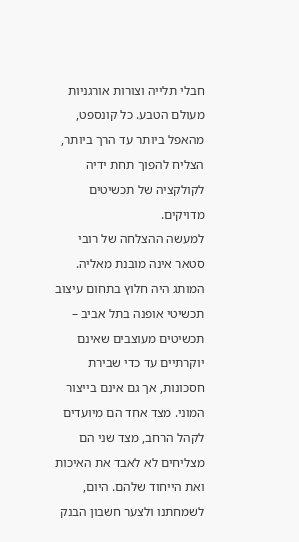חבלי תלייה וצורות אורגניות מעולם הטבע. כל קונספט, מהאפל ביותר עד הרך ביותר, הצליח להפוך תחת ידיה לקולקציה של תכשיטים מדויקים.
למעשה ההצלחה של רובי סטאר אינה מובנת מאליה. המותג היה חלוץ בתחום עיצוב תכשיטי אופנה בתל אביב – תכשיטים מעוצבים שאינם יוקרתיים עד כדי שבירת חסכונות, אך גם אינם בייצור המוני. מצד אחד הם מיועדים לקהל הרחב, מצד שני הם מצליחים לא לאבד את האיכות ואת הייחוד שלהם. היום, לשמחתנו ולצער חשבון הבנק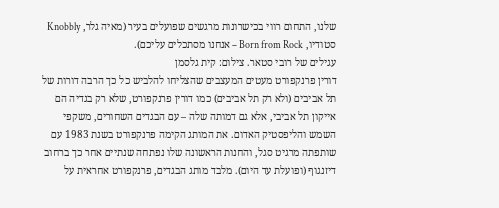שלנו, התחום רווי בכישרונות מרגשים שפועלים בעיר (מאיה גלר, Knobbly סטודיו, Born from Rock – אנחנו מסתכלים עליכם).
עגילים של רובי סטאר. צילום: קית גלסמן
דורין פרנקפורט מעטים המעצבים שהצליחו להלביש כל כך הרבה דורות של תל אביבים (ולא רק תל אביבים) כמו דורין פרנקפורט, שלא רק בגדיה הם אייקון תל אביבי, אלא גם דמותה שלה – עם הבגדים השחורים, משקפי השמש והליפסטיק האדום. את המותג הקימה פרנקפורט בשנת 1983 עם שותפתה מרגיט סגל, והחנות הראשונה שלו נפתחה שנתיים אחר כך ברחוב דיזנגוף (ופועלת עד היום). מלבד מותג הבגדים, פרנקפורט אחראית על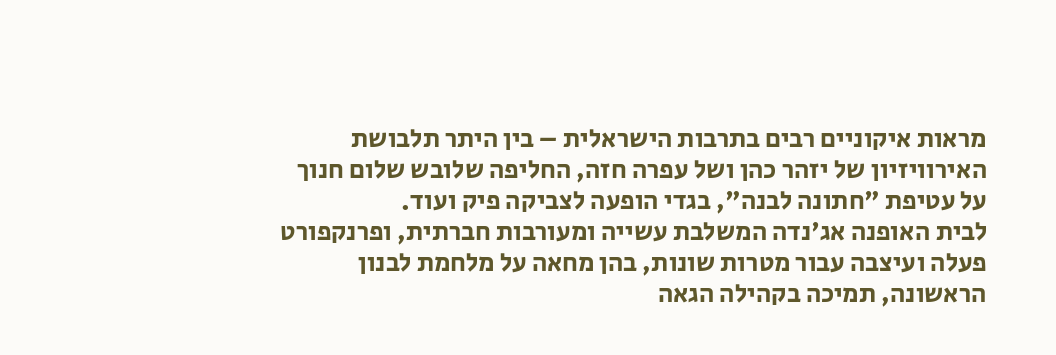מראות איקוניים רבים בתרבות הישראלית – בין היתר תלבושת האירוויזיון של יזהר כהן ושל עפרה חזה, החליפה שלובש שלום חנוך על עטיפת "חתונה לבנה", בגדי הופעה לצביקה פיק ועוד.
לבית האופנה אג'נדה המשלבת עשייה ומעורבות חברתית, ופרנקפורט פעלה ועיצבה עבור מטרות שונות, בהן מחאה על מלחמת לבנון הראשונה, תמיכה בקהילה הגאה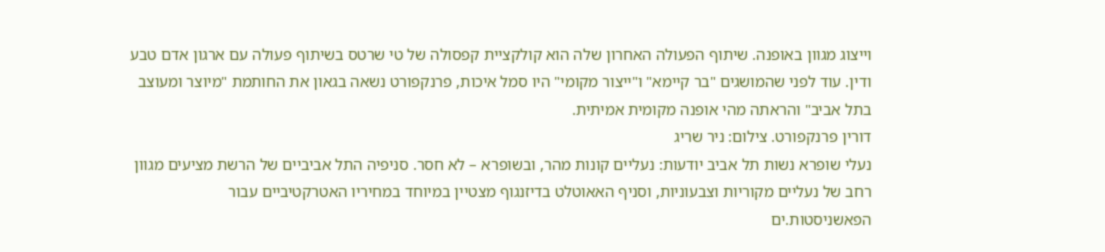וייצוג מגוון באופנה. שיתוף הפעולה האחרון שלה הוא קולקציית קפסולה של טי שרטס בשיתוף פעולה עם ארגון אדם טבע ודין. עוד לפני שהמושגים "בר קיימא" ו"ייצור מקומי" היו סמל איכות, פרנקפורט נשאה בגאון את החותמת "מיוצר ומעוצב בתל אביב" והראתה מהי אופנה מקומית אמיתית.
דורין פרנקפורט. צילום: ניר שריג
נעלי שופרא נשות תל אביב יודעות: נעליים קונות מהר, ובשופרא – לא חסר. סניפיה התל אביביים של הרשת מציעים מגוון רחב של נעליים מקוריות וצבעוניות, וסניף האאוטלט בדיזנגוף מצטיין במיוחד במחיריו האטרקטיביים עבור הפאשניסטות.ים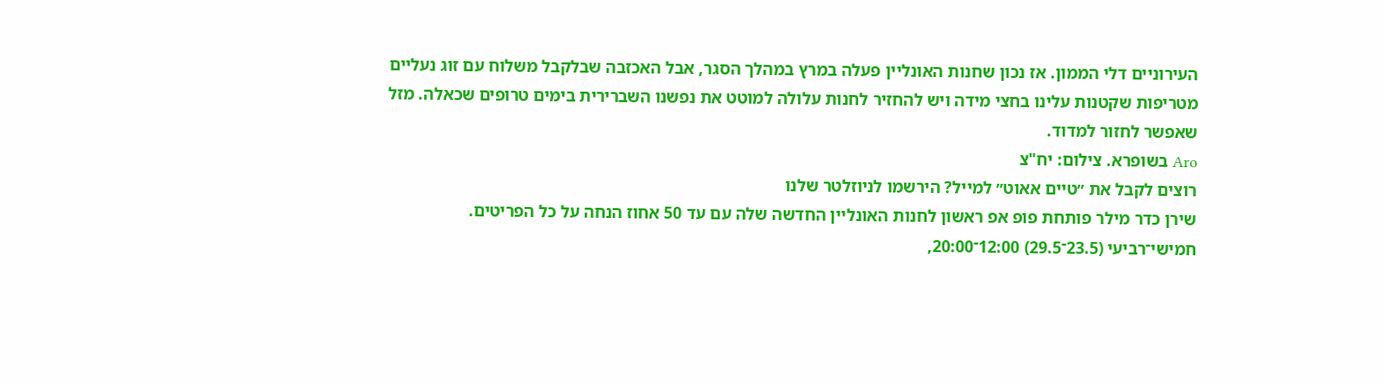העירוניים דלי הממון. אז נכון שחנות האונליין פעלה במרץ במהלך הסגר, אבל האכזבה שבלקבל משלוח עם זוג נעליים מטריפות שקטנות עלינו בחצי מידה ויש להחזיר לחנות עלולה למוטט את נפשנו השברירית בימים טרופים שכאלה. מזל שאפשר לחזור למדוד.
Aro בשופרא. צילום: יח"צ
רוצים לקבל את ״טיים אאוט״ למייל? הירשמו לניוזלטר שלנו
שירן כדר מילר פותחת פופ אפ ראשון לחנות האונליין החדשה שלה עם עד 50 אחוז הנחה על כל הפריטים.
חמישי־רביעי (23.5־29.5) 12:00־20:00,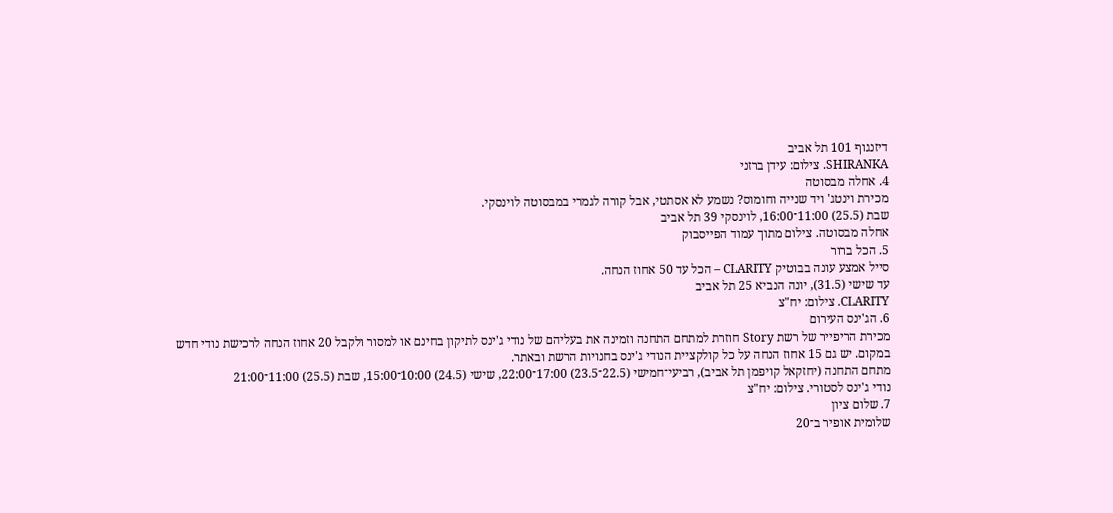דיזנגוף 101 תל אביב
SHIRANKA. צילום: עידן ברזני
4. אחלה מבסוטה
מכירת וינטג' ויד שנייה וחומוס? נשמע לא אסתטי, אבל קורה לגמרי במבסוטה לוינסקי.
שבת (25.5) 11:00־16:00, לוינסקי 39 תל אביב
אחלה מבסוטה. צילום מתוך עמוד הפייסבוק
5. הכל ברור
סייל אמצע עונה בבוטיק CLARITY – הכל עד 50 אחוז הנחה.
עד שישי (31.5), יונה הנביא 25 תל אביב
CLARITY. צילום: יח"צ
6. הג'ינס העירום
מכירת הריפייר של רשת Story חוזרת למתחם התחנה וזמינה את בעליהם של נודי ג'ינס לתיקון בחינם או למסור ולקבל 20 אחוז הנחה לרכישת נודי חדש במקום. יש גם 15 אחוז הנחה על כל קולקציית הנודי ג'ינס בחנויות הרשת ובאתר.
מתחם התחנה (יחזקאל קויפמן תל אביב), רביעי־חמישי (22.5־23.5) 17:00־22:00, שישי (24.5) 10:00־15:00, שבת (25.5) 11:00־21:00
נודי ג'ינס לסטורי. צילום: יח"צ
7. שלום ציון
שלומית אופיר ב־20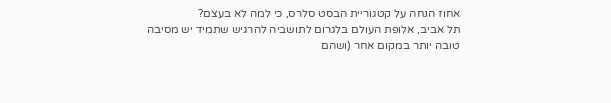אחוז הנחה על קטגוריית הבסט סלרס, כי למה לא בעצם?
תל אביב, אלופת העולם בלגרום לתושביה להרגיש שתמיד יש מסיבה טובה יותר במקום אחר (ושהם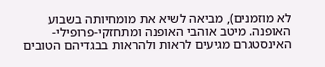לא מוזמנים), מביאה לשיא את מומחיותה בשבוע האופנה. מיטב אוהבי האופנה ומתחזקי-פרופילי-האינסטגרם מגיעים לראות ולהראות בבגדיהם הטובים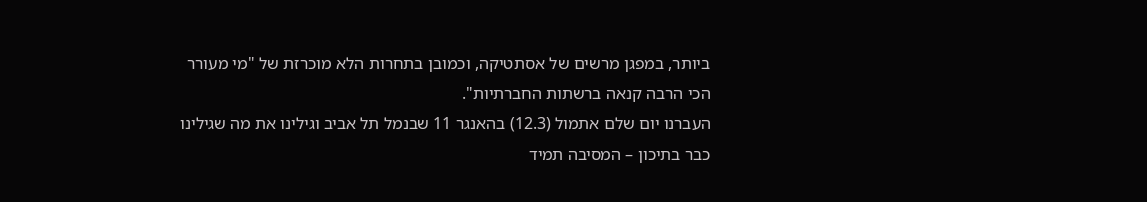ביותר, במפגן מרשים של אסתטיקה, וכמובן בתחרות הלא מוכרזת של "מי מעורר הכי הרבה קנאה ברשתות החברתיות".
העברנו יום שלם אתמול (12.3) בהאנגר 11 שבנמל תל אביב וגילינו את מה שגילינו כבר בתיכון – המסיבה תמיד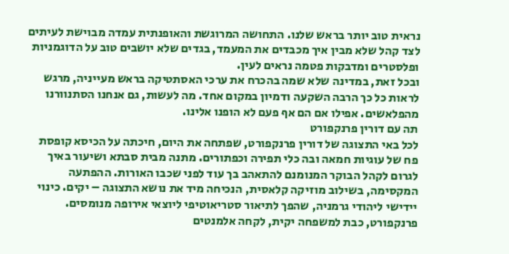נראית טוב יותר בראש שלנו. התחושה המרוגשת והאופנתית עמדה מבוישת לעיתים לצד קהל שלא מבין איך מכבדים את המעמד, בגדים שלא יושבים טוב על הדוגמניות ופלסטרים ומדבקות פטמה נראים לעין.
ובכל זאת, במדינה שלא שמה בהכרח את ערכי האסתטיקה בראש מעייניה, מרגש לראות כל כך הרבה השקעה ודמיון במקום אחד. מה לעשות, גם אנחנו הסתנוורנו מהפלאשים. אפילו אם הם אף פעם לא הופנו אלינו.
תה עם דורין פרנקפורט
לכל באי התצוגה של דורין פרנקפורט, שפתחה את היום, חיכתה על הכיסא קופסת פח של עוגיות חמאה ובה כלי תפירה וכפתורים. מתנה מבית סבתא ושיעור באיך לגרום לקהל הבוקר המנומנם להתאהב בך עוד לפני שכבו האורות. ההפתעה המקסימה, בשילוב מוזיקה קלאסית, הנכיחה מיד את נושא התצוגה – יקים. כינוי יידישי ליהודי גרמניה, שהפך לתיאור סטריאוטיפי ליוצאי אירופה מנומסים.
פרנקפורט, כבת למשפחה יקית, לקחה אלמנטים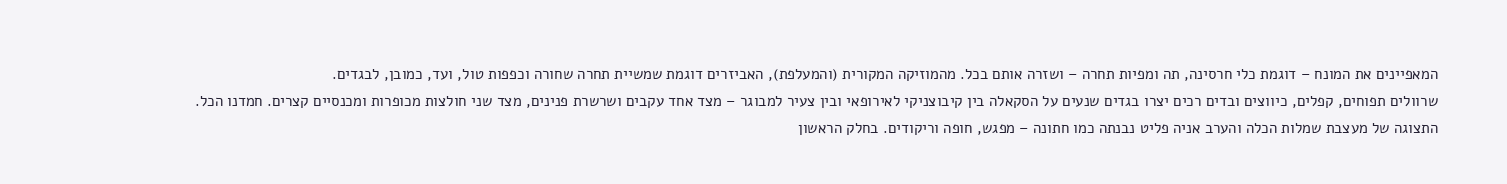המאפיינים את המונח – דוגמת כלי חרסינה, תה ומפיות תחרה – ושזרה אותם בכל. מהמוזיקה המקורית (והמעלפת), האביזרים דוגמת שמשיית תחרה שחורה וכפפות טול, ועד, כמובן, לבגדים.
שרוולים תפוחים, קפלים, כיווצים ובדים רכים יצרו בגדים שנעים על הסקאלה בין קיבוצניקי לאירופאי ובין צעיר למבוגר – מצד אחד עקבים ושרשרת פנינים, מצד שני חולצות מכופרות ומכנסיים קצרים. חמדנו הכל.
התצוגה של מעצבת שמלות הכלה והערב אניה פליט נבנתה כמו חתונה – מפגש, חופה וריקודים. בחלק הראשון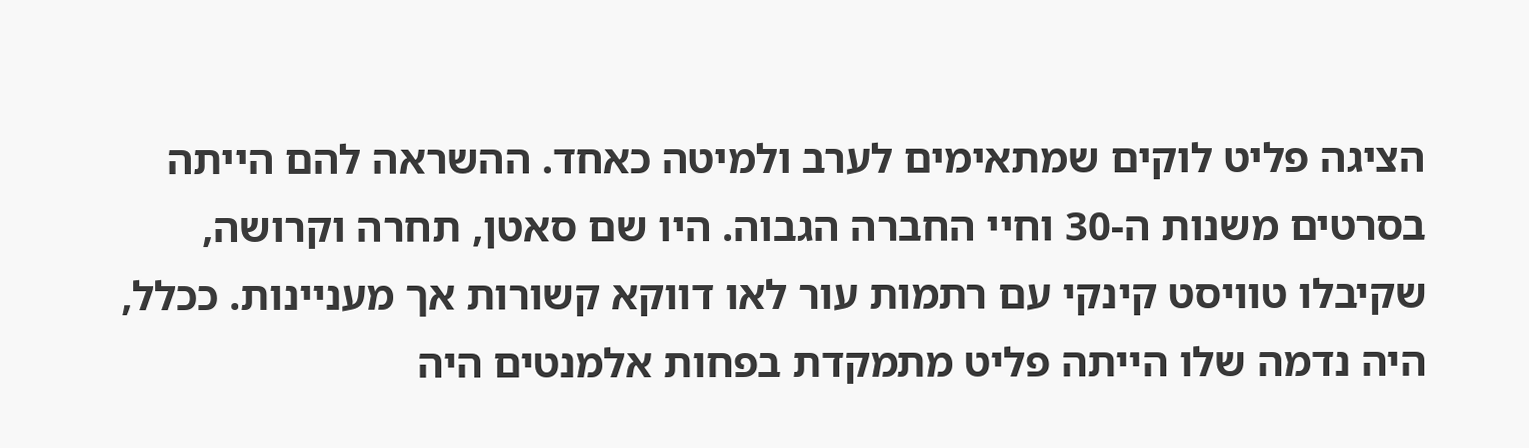הציגה פליט לוקים שמתאימים לערב ולמיטה כאחד. ההשראה להם הייתה בסרטים משנות ה-30 וחיי החברה הגבוה. היו שם סאטן, תחרה וקרושה, שקיבלו טוויסט קינקי עם רתמות עור לאו דווקא קשורות אך מעניינות. ככלל, היה נדמה שלו הייתה פליט מתמקדת בפחות אלמנטים היה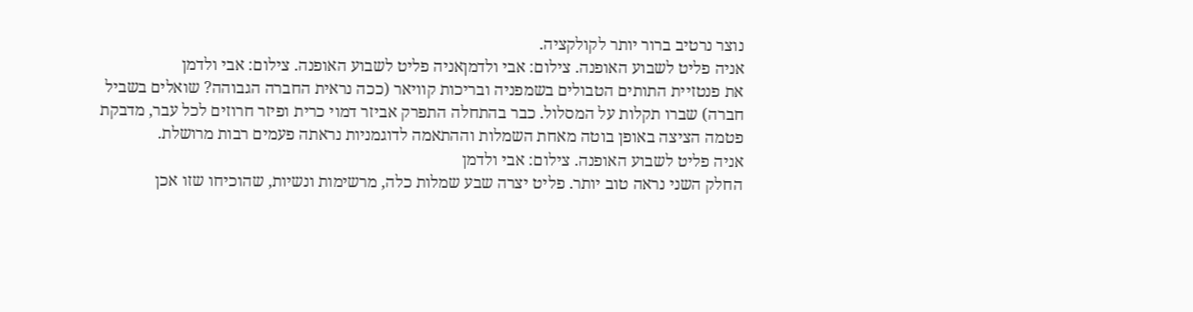נוצר נרטיב ברור יותר לקולקציה.
אניה פליט לשבוע האופנה. צילום: אבי ולדמןאניה פליט לשבוע האופנה. צילום: אבי ולדמן
את פנטזיית התותים הטבולים בשמפניה ובריכות קוויאר (ככה נראית החברה הגבוהה? שואלים בשביל חברה) שברו תקלות על המסלול. כבר בהתחלה התפרק אביזר דמוי כרית ופיזר חרוזים לכל עבר, מדבקת פטמה הציצה באופן בוטה מאחת השמלות וההתאמה לדוגמניות נראתה פעמים רבות מרושלת.
אניה פליט לשבוע האופנה. צילום: אבי ולדמן
החלק השני נראה טוב יותר. פליט יצרה שבע שמלות כלה, מרשימות ונשיות, שהוכיחו שזו אכן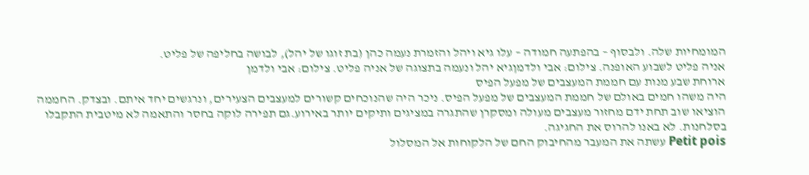המומחיות שלה. ולבסוף – בהפתעה חמודה – עלו גיא ויהל והזמרת נעמה כהן (בת זוגו של יהל), לבושה בחליפה של פליט.
אניה פליט לשבוע האופנה. צילום: אבי ולדמןגיא יהל ונעמה בתצוגה של אניה פליט. צילום: אבי ולדמן
ארוחת שבע מנות עם חממת המעצבים של מפעל הפיס
היה משהו חמים באולם של חממת המעצבים של מפעל הפיס. ניכר היה שהנוכחים קשורים למעצבים הצעירים, ונרגשים יחד איתם. ובצדק. החממה הוציאו שוב תחת ידם מחזור מעצבים מעולה ומסקרן שהתגרה במציגים ותיקים יותר באירוע.גם תפירה לוקה בחסר והתאמה לא מיטבית התקבלו בסלחנות. לא באנו להרוס את החגיגה.
Petit pois עשתה את המעבר מהחיבוק החם של הלקוחות אל המסלול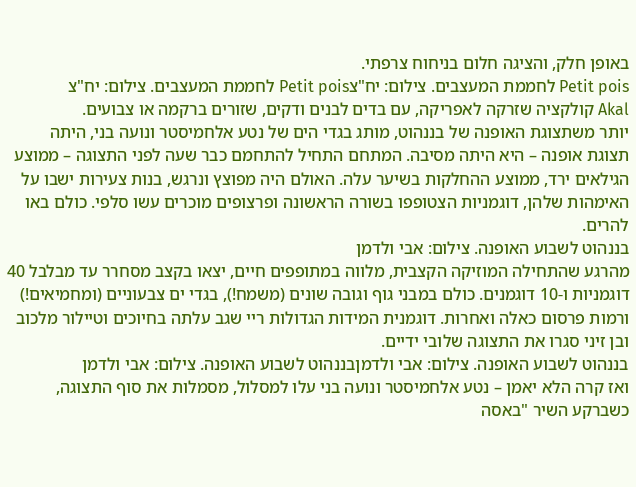באופן חלק, והציגה חלום בניחוח צרפתי.
Petit pois לחממת המעצבים. צילום: יח"צPetit pois לחממת המעצבים. צילום: יח"צ
Akal קולקציה שזרקה לאפריקה, עם בדים לבנים ודקים, שזורים ברקמה או צבועים.
יותר משתצוגת האופנה של בננהוט, מותג בגדי הים של נטע אלחמיסטר ונועה בני, היתה תצוגת אופנה – היא היתה מסיבה. המתחם התחיל להתחמם כבר שעה לפני התצוגה – ממוצע הגילאים ירד, ממוצע ההחלקות בשיער עלה. האולם היה מפוצץ ונרגש, בנות צעירות ישבו על האימהות שלהן, דוגמניות הצטופפו בשורה הראשונה ופרצופים מוכרים עשו סלפי. כולם באו להרים.
בננהוט לשבוע האופנה. צילום: אבי ולדמן
מהרגע שהתחילה המוזיקה הקצבית, מלווה במתופפים חיים, יצאו בקצב מסחרר עד מבלבל 40 דוגמניות ו-10 דוגמנים. כולם במבני גוף וגובה שונים (משמח!), בגדי ים צבעוניים (ומחמיאים!) ורמות פרסום כאלה ואחרות. דוגמנית המידות הגדולות ריי שגב עלתה בחיוכים וטיילור מלכוב ובן זיני סגרו את התצוגה שלובי ידיים.
בננהוט לשבוע האופנה. צילום: אבי ולדמןבננהוט לשבוע האופנה. צילום: אבי ולדמן
ואז קרה הלא יאמן – נטע אלחמיסטר ונועה בני עלו למסלול, מסמלות את סוף התצוגה, כשברקע השיר "באסה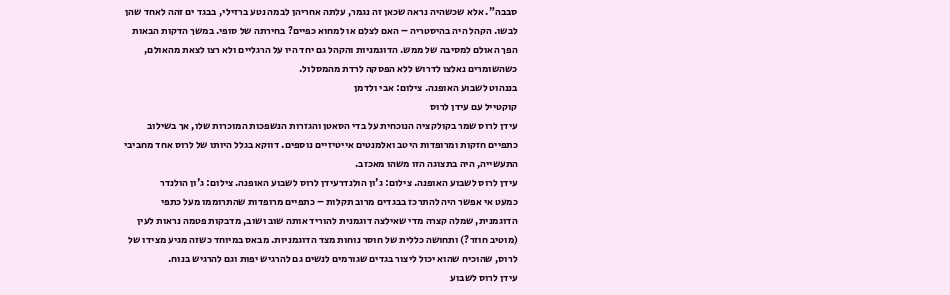סבבה". אלא שכשהיה נראה שכאן זה נגמר, עלתה אחריהן לבמה נטע ברזילי, בבגד ים זהה לאחד שהן לבשו. הקהל היה בהיסטריה – האם לצלם או למחוא כפיים? בחירתה של סופי. במשך הדקות הבאות הפך האולם למסיבה של ממש. הדוגמניות והקהל גם יחד היו על הרגליים ולא רצו לצאת מהאולם, כשהשומרים נאלצו לדרוש ללא הפסקה לרדת מהמסלול.
בננהוט לשבוע האופנה. צילום: אבי ולדמן
קוקטייל עם עידן לרוס
עידן לרוס שמר בקולקציה הנוכחית על בדי הסאטן והגזרות הנשפכות המוכרות שלו, אך בשילוב כתפיים חזקות ומרופדות היטב ואלמנטים אייטיזיים נוספים. דווקא בגלל היותו של לרוס אחד מחביבי התעשייה, היה בתצוגה הזו משהו מאכזב.
עידן לרוס לשבוע האופנה. צילום: ג'ון הולנדרעידן לרוס לשבוע האופנה. צילום: ג'ון הולנדר
כמעט אי אפשר היה להתרכז בבגדים מרוב תקלות – כתפיים מרופדות שהתרוממו מעל כתפי הדוגמנית, שמלה קצרה מדי שאילצה דוגמנית להוריד אותה שוב ושוב, מדבקות פטמה נראות לעין (מוטיב חוזר?) ותחושה כללית של חוסר נוחות מצד הדוגמניות. מבאס במיוחד כשזה מגיע מצידו של לרוס, שהוכיח שהוא יכול ליצור בגדים שגורמים לנשים גם להרגיש יפות וגם להרגיש בנוח.
עידן לרוס לשבוע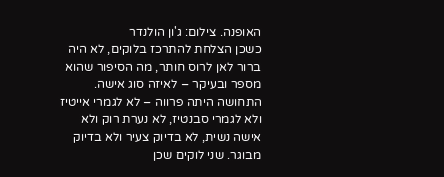האופנה. צילום: ג'ון הולנדר
כשכן הצלחת להתרכז בלוקים, לא היה ברור לאן לרוס חותר, מה הסיפור שהוא מספר ובעיקר – לאיזה סוג אישה. התחושה היתה פרווה – לא לגמרי אייטיז ולא לגמרי סבנטיז, לא נערת רוק ולא אישה נשית, לא בדיוק צעיר ולא בדיוק מבוגר. שני לוקים שכן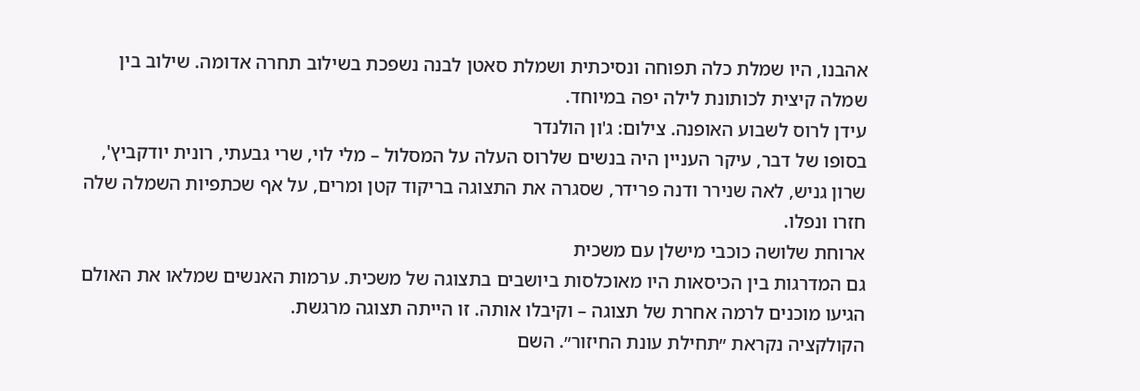אהבנו, היו שמלת כלה תפוחה ונסיכתית ושמלת סאטן לבנה נשפכת בשילוב תחרה אדומה. שילוב בין שמלה קיצית לכותונת לילה יפה במיוחד.
עידן לרוס לשבוע האופנה. צילום: ג'ון הולנדר
בסופו של דבר, עיקר העניין היה בנשים שלרוס העלה על המסלול – מלי לוי, שרי גבעתי, רונית יודקביץ', שרון גניש, לאה שנירר ודנה פרידר, שסגרה את התצוגה בריקוד קטן ומרים, על אף שכתפיות השמלה שלה חזרו ונפלו.
ארוחת שלושה כוכבי מישלן עם משכית
גם המדרגות בין הכיסאות היו מאוכלסות ביושבים בתצוגה של משכית. ערמות האנשים שמלאו את האולם הגיעו מוכנים לרמה אחרת של תצוגה – וקיבלו אותה. זו הייתה תצוגה מרגשת.
הקולקציה נקראת ״תחילת עונת החיזור״. השם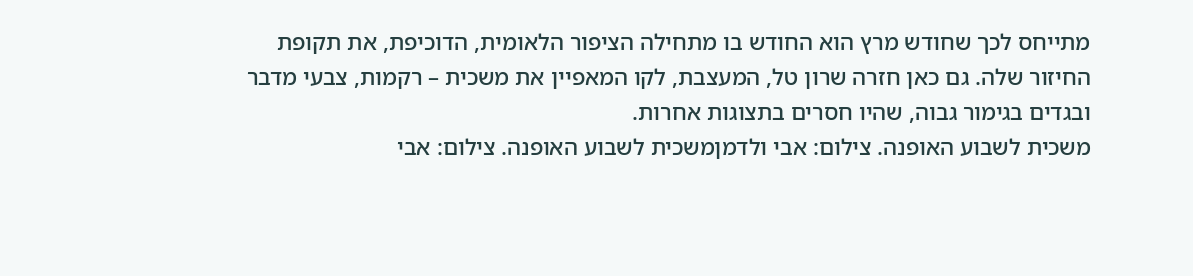מתייחס לכך שחודש מרץ הוא החודש בו מתחילה הציפור הלאומית, הדוכיפת, את תקופת החיזור שלה. גם כאן חזרה שרון טל, המעצבת, לקו המאפיין את משכית – רקמות, צבעי מדבר ובגדים בגימור גבוה, שהיו חסרים בתצוגות אחרות.
משכית לשבוע האופנה. צילום: אבי ולדמןמשכית לשבוע האופנה. צילום: אבי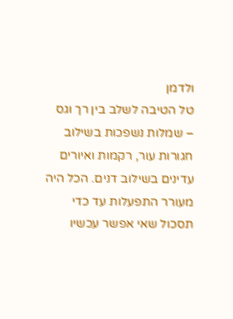ולדמן
טל הטיבה לשלב בין רך וגס – שמלות נשפכות בשילוב חגורות עור, רקמות ואיורים עדינים בשילוב דנים. הכל היה מעורר התפעלות עד כדי תסכול שאי אפשר עכשיו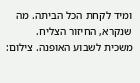ומיד לקחת הכל הביתה. מה שנקרא, החיזור הצליח.
משכית לשבוע האופנה. צילום: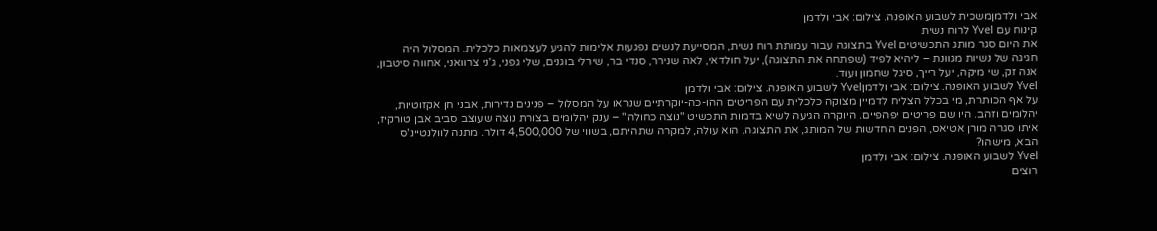אבי ולדמןמשכית לשבוע האופנה. צילום: אבי ולדמן
קינוח עם Yvel לרוח נשית
את היום סגר מותג התכשיטים Yvel בתצוגה עבור עמותת רוח נשית, המסייעת לנשים נפגעות אלימות להגיע לעצמאות כלכלית. המסלול היה חגיגה של נשיות מגוונת – ליהיא לפיד (שפתחה את התצוגה), יעל חולדאי, לאה שנירר, סנדי בר, שירלי בוגנים, שלי גפני, ג'ני צרוואני, אחווה סיטבון, אנה זק, שי מיקה, יעל רייך, סיגל שחמון ועוד.
Yvel לשבוע האופנה. צילום: אבי ולדמןYvel לשבוע האופנה. צילום: אבי ולדמן
על אף הכותרת, מי בכלל הצליח לדמיין מצוקה כלכלית עם הפריטים ההו-כה-יוקרתיים שנראו על המסלול – פנינים נדירות, אבני חן אקזוטיות, יהלומים וזהב. היו שם פריטים יפהפיים. היוקרה הגיעה לשיא בדמות התכשיט "נוצה כחולה" – ענק יהלומים בצורת נוצה שעוצב סביב אבן טורקיז, איתו סגרה מורן אטיאס, הפנים החדשות של המותג, את התצוגה. הוא עולה, למקרה שתהיתם, בשווי של 4,500,000 דולר. מתנה לוולנטיינ'ס הבא, מישהו?
Yvel לשבוע האופנה. צילום: אבי ולדמן
רוצים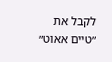לקבל את ״טיים אאוט״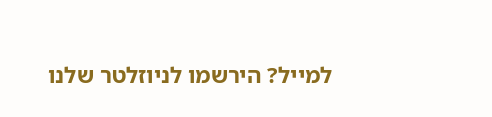למייל? הירשמו לניוזלטר שלנו